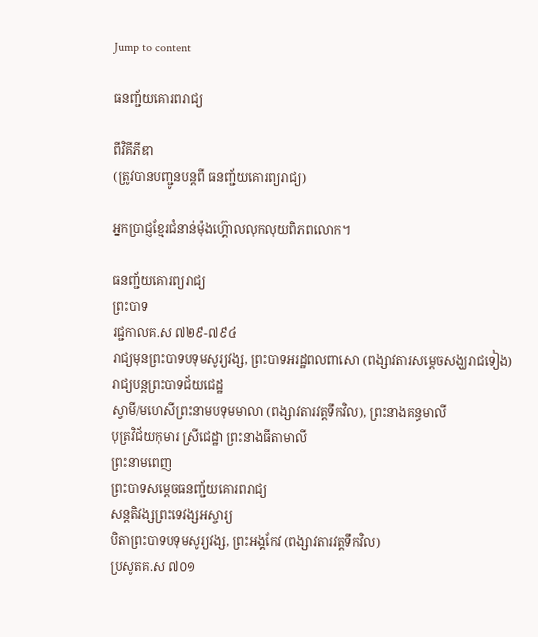Jump to content

ធនញ្ជ័យគោរពរាជ្យ

ពីវិគីភីឌា
(ត្រូវបានបញ្ជូនបន្តពី ធនញ្ជ័យគោរព្យរាជ្យ)

អ្នកប្រាជ្ញខ្មែរជំនាន់ម៉ុងហ៊្គោលលុកលុយពិភពលោក។

ធនញ្ជ័យគោរព្យរាជ្យ
ព្រះបាទ
រជ្ជកាលគ.ស ៧២៩-៧៩៤
រាជ្យមុនព្រះបាទបទុមសូរ្យវង្ស, ព្រះបាទអរដ្ឋពលពាសោ (ពង្សាវតារសម្ដេចសង្ឃរាជទៀង)
រាជ្យបន្តព្រះបាទជ័យជេដ្ឋ
ស្វាមី/មហេសីព្រះនាមបទុមមាលា (ពង្សាវតារវត្តទឹកវិល), ព្រះនាងគន្ធមាលី
បុត្រវិជ័យកុមារ ស្រីជេដ្ឋា ព្រះនាងធីតាមាលី
ព្រះនាមពេញ
ព្រះបាទសម្ដេចធនញ្ជ័យគោរពរាជ្យ
សន្តតិវង្សព្រះទេវង្សអស្ចារ្យ
បិតាព្រះបាទបទុមសូរ្យវង្ស, ព្រះអង្គកែវ (ពង្សាវតារវត្តទឹកវិល)
ប្រសូតគ.ស ៧០១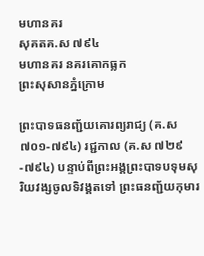មហានគរ
សុគតគ.ស ៧៩៤
មហានគរ នគរគោកធ្លក
ព្រះសុសានភ្នំក្រោម

ព្រះបាទធនញ្ជ័យគោរព្យរាជ្យ (គ.ស ៧០១-៧៩៤) រជ្ជកាល (គ.ស ៧២៩-៧៩៤) បន្ទាប់ពីព្រះអង្គព្រះបាទបទុមសុរិយវង្សចូលទិវង្គតទៅ ព្រះធនញ្ជ័យកុមារ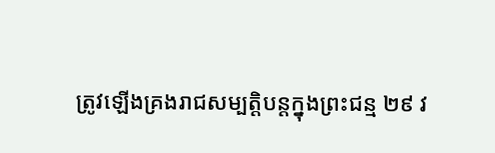ត្រូវឡើងគ្រងរាជសម្បត្ដិបន្ដក្នុងព្រះជន្ម ២៩ វ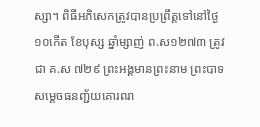ស្សា។ ពិធីអភិសេកត្រូវបានប្រព្រឹត្ដទៅនៅថ្ងៃ ១០កើត ខែបុស្ស ឆ្នាំម្សាញ់ ព.ស១២៧៣ ត្រូវជា គ.ស ៧២៩ ព្រះអង្គមានព្រះនាម ព្រះបាទសម្ដេចធនញ្ជ័យគោរពរា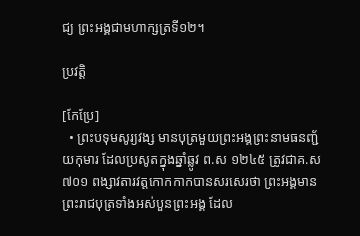ជ្យ ព្រះអង្គជាមហាក្សត្រទី១២។

ប្រវត្តិ

[កែប្រែ]
  • ព្រះបទុមសូរ្យវង្ស មានបុត្រមួយព្រះអង្គព្រះនាមធនញ្ជ័យកុមារ ដែលប្រសូតក្នុងឆ្នាំឆ្លូវ ព.ស ១២៤៥ ត្រូវជាគ.ស ៧០១ ពង្សាវតារវត្ដកោកកាកបានសរសេរថា ព្រះអង្គមានព្រះរាជបុត្រទាំងអស់បួនព្រះអង្គ ដែល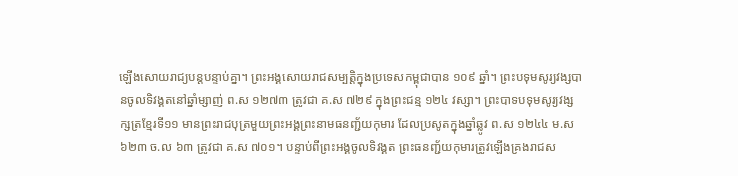ឡើងសោយរាជ្យបន្ដបន្ទាប់គ្នា។ ព្រះអង្គសោយរាជសម្បត្ដិក្នុងប្រទេសកម្ពុជាបាន ១០៩ ឆ្នាំ។ ព្រះបទុមសូរ្យវង្សបានចូលទិវង្គតនៅឆ្នាំម្សាញ់ ព.ស ១២៧៣ ត្រូវជា គ.ស ៧២៩ ក្នុងព្រះជន្ម ១២៤ វស្សា។ ព្រះបាទបទុមសូរ្យវង្ស ក្សត្រខ្មែរទី១១ មានព្រះរាជបុត្រមួយព្រះអង្គព្រះនាមធនញ្ជ័យកុមារ ដែលប្រសូតក្នុងឆ្នាំឆ្លូវ ព.ស ១២៤៤ ម.ស ៦២៣ ច.ល ៦៣ ត្រូវជា គ.ស ៧០១។ បន្ទាប់ពីព្រះអង្គចូលទិវង្គត ព្រះធនញ្ជ័យកុមារត្រូវឡើងគ្រងរាជស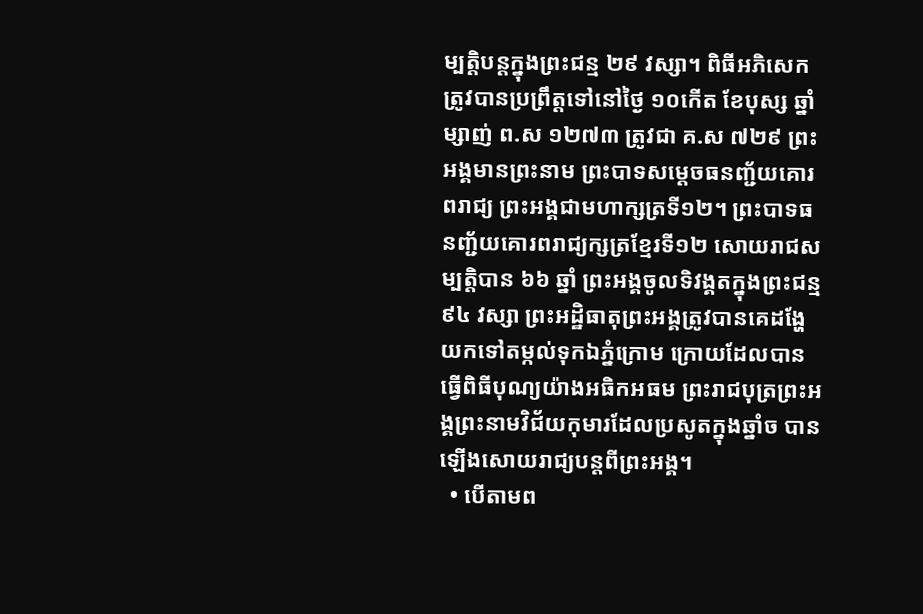ម្បត្ដិបន្ដក្នុងព្រះជន្ម ២៩ វស្សា។ ពិធីអភិសេកត្រូវបានប្រព្រឹត្ដទៅនៅថ្ងៃ ១០កើត ខែបុស្ស ឆ្នាំម្សាញ់ ព.ស ១២៧៣ ត្រូវជា គ.ស ៧២៩ ព្រះអង្គមានព្រះនាម ព្រះបាទសម្ដេចធនញ្ជ័យគោរពរាជ្យ ព្រះអង្គជាមហាក្សត្រទី១២។ ព្រះបាទធនញ្ជ័យគោរពរាជ្យក្សត្រខ្មែរទី១២ សោយរាជសម្បត្ដិបាន ៦៦ ឆ្នាំ ព្រះអង្គចូលទិវង្គតក្នុងព្រះជន្ម ៩៤ វស្សា ព្រះអដ្ឋិធាតុព្រះអង្គត្រូវបានគេដង្ហែយកទៅតម្កល់ទុកឯភ្នំក្រោម ក្រោយដែលបានធ្វើពិធីបុណ្យយ៉ាងអធិកអធម ព្រះរាជបុត្រព្រះអង្គព្រះនាមវិជ័យកុមារដែលប្រសូតក្នុងឆ្នាំច បានឡើងសោយរាជ្យបន្ដពីព្រះអង្គ។
  • បើតាមព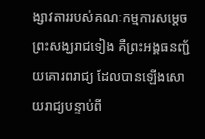ង្សាវតាររបស់គណៈកម្មការសម្ដេចព្រះសង្ឃរាជទៀង គឺព្រះអង្គធនញ្ជ័យគោរពរាជ្យ ដែលបានឡើងសោយរាជ្យបន្ទាប់ពី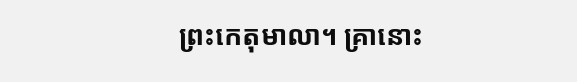ព្រះកេតុមាលា។ គ្រានោះ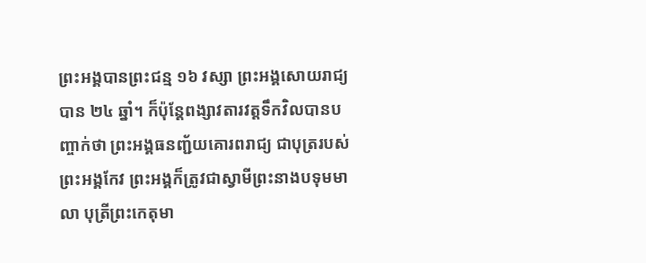ព្រះអង្គបានព្រះជន្ម ១៦ វស្សា ព្រះអង្គសោយរាជ្យបាន ២៤ ឆ្នាំ។ ក៏ប៉ុន្តែពង្សាវតារវត្ដទឹកវិលបានបញ្ចាក់ថា ព្រះអង្គធនញ្ជ័យគោរពរាជ្យ ជាបុត្ររបស់ព្រះអង្គកែវ ព្រះអង្គក៏ត្រូវជាស្វាមីព្រះនាងបទុមមាលា បុត្រីព្រះកេតុមា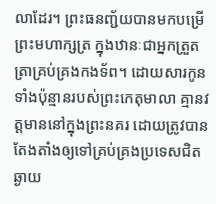លាដែរ។ ព្រះធនញ្ជ័យបានមកបម្រើព្រះមហាក្សត្រ ក្នុងឋានៈជាអ្នកត្រួតត្រាគ្រប់គ្រងកងទ័ព។ ដោយសារកូនទាំងប៉ុន្មានរបស់ព្រះកេតុមាលា គ្មានវត្ដមាននៅក្នុងព្រះនគរ ដោយត្រូវបានតែងតាំងឲ្យទៅគ្រប់គ្រងប្រទេសជិតឆ្ងាយ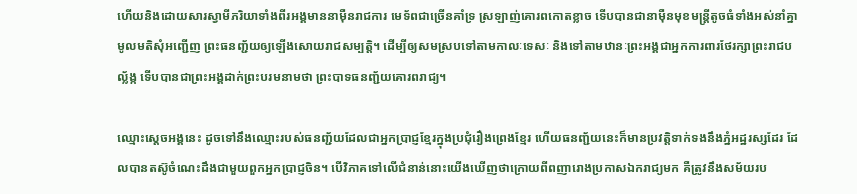ហើយនិងដោយសារស្វាមីភរិយាទាំងពីរអង្គមាននាម៉ឺនរាជការ មេទ័ពជាច្រើនគាំទ្រ ស្រឡាញ់គោរពកោតខ្លាច ទើបបានជានាម៉ឺនមុខមន្ត្រីតូចធំទាំងអស់នាំគ្នាមូលមតិសុំអញ្ជើញ ព្រះធនញ្ជ័យឲ្យឡើងសោយរាជសម្បត្ដិ។ ដើម្បីឲ្យសមស្របទៅតាមកាលៈទេសៈ និងទៅតាមឋានៈព្រះអង្គជាអ្នកការពារថែរក្សាព្រះរាជបល្ល័ង្ក ទើបបានជាព្រះអង្គដាក់ព្រះបរមនាមថា ព្រះបាទធនញ្ជ័យគោរពរាជ្យ។

ឈ្មោះស្ដេចអង្គនេះ ដូចទៅនឹងឈ្មោះរបស់ធនញ្ជ័យដែលជាអ្នកប្រាជ្ញខ្មែរក្នុងប្រជុំរឿងព្រេងខ្មែរ ហើយធនញ្ជ័យនេះក៏មានប្រវត្តិទាក់ទងនឹងភ្នំអដ្ឋរស្សដែរ ដែលបានតស៊ូចំណេះដឹងជាមួយពួកអ្នកប្រាជ្ញចិន។ បើវិភាគទៅលើជំនាន់នោះយើងឃើញថាក្រោយពីពញារោងប្រកាសឯករាជ្យមក គឺត្រូវនឹងសម័យរប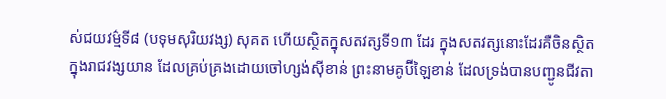ស់ជយវម៌្មទី៨ (បទុមសុរិយវង្ស) សុគត ហើយស្ថិតក្នុសតវត្សទី១៣ ដែរ ក្នុងសតវត្សនោះដែរគឺចិនស្ថិតក្នុងរាជវង្សយាន ដែលគ្រប់គ្រងដោយចៅហ្សង់ស៊ីខាន់ ព្រះនាមគូប៊ីឡៃខាន់ ដែលទ្រង់បានបញ្ជូនជីវតា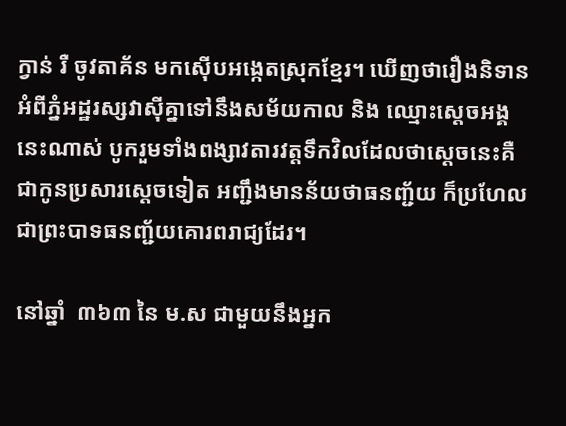ក្វាន់ រឺ ចូវតាគ័ន មកស៊ើបអង្កេតស្រុកខ្មែរ។ ឃើញថារឿងនិទានអំពីភ្នំអដ្ឋរស្សវាស៊ីគ្នាទៅនឹងសម័យកាល និង ឈ្មោះស្ដេចអង្គនេះណាស់ បូករួមទាំងពង្សាវតារវត្តទឹកវិលដែលថាស្ដេចនេះគឺជាកូនប្រសារស្ដេចទៀត អញ្ជឹងមានន័យថាធនញ្ជ័យ ក៏ប្រហែលជាព្រះបាទធនញ្ជ័យគោរពរាជ្យដែរ។

នៅឆ្នាំ  ៣៦៣ នៃ ម.ស ជាមួយនឹងអ្នក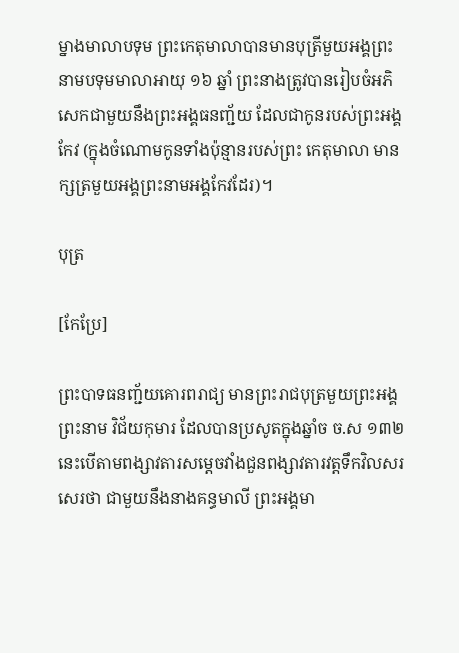ម្នាងមាលាបទុម ព្រះកេតុមាលាបានមានបុត្រីមួយអង្គព្រះនាមបទុមមាលាអាយុ ១៦ ឆ្នាំ ព្រះនាងត្រូវបានរៀបចំអភិសេកជាមួយនឹងព្រះអង្គធនញ្ជ័យ ដែលជាកូនរបស់ព្រះអង្គកែវ (ក្នុងចំណោមកូនទាំងប៉ុន្មានរបស់ព្រះ កេតុមាលា មានក្សត្រមួយអង្គព្រះនាមអង្គកែវដែរ)។

បុត្រ

[កែប្រែ]

ព្រះបាទធនញ្ជ័យគោរពរាជ្យ មានព្រះរាជបុត្រមួយព្រះអង្គព្រះនាម វិជ័យកុមារ ដែលបានប្រសូតក្នុងឆ្នាំច ច.ស ១៣២ នេះបើតាមពង្សាវតារសម្ដេចវាំងជួនពង្សាវតារវត្ដទឹកវិលសរសេរថា ជាមួយនឹងនាងគន្ធមាលី ព្រះអង្គមា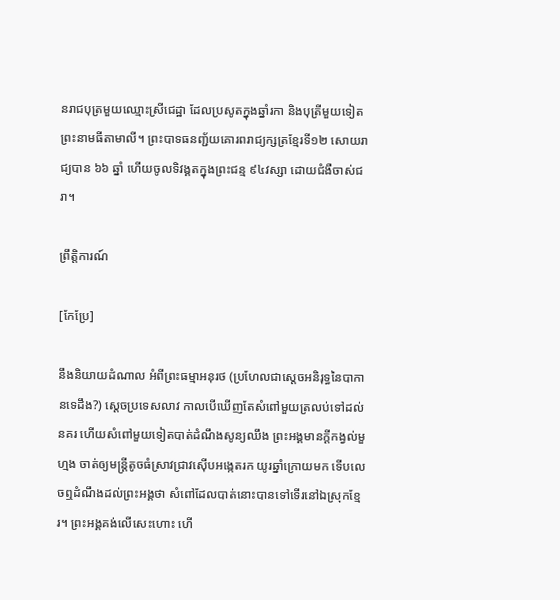នរាជបុត្រមួយឈ្មោះស្រីជេដ្ឋា ដែលប្រសូតក្នុងឆ្នាំរកា និងបុត្រីមួយទៀតព្រះនាមធីតាមាលី។ ព្រះបាទធនញ្ជ័យគោរពរាជ្យក្សត្រខ្មែរទី១២ សោយរាជ្យបាន ៦៦ ឆ្នាំ ហើយចូលទិវង្គតក្នុងព្រះជន្ម ៩៤វស្សា ដោយជំងឺចាស់ជរា។

ព្រឹត្តិការណ៍

[កែប្រែ]

នឹងនិយាយដំណាល អំពីព្រះធម្មាអនុរថ (ប្រហែលជាស្ដេចអនិរុទ្ធនៃបាកានទេដឹង?) ស្ដេចប្រទេសលាវ កាលបើឃើញតែសំពៅមួយត្រលប់ទៅដល់នគរ ហើយសំពៅមួយទៀតបាត់ដំណឹងសូន្យឈឹង ព្រះអង្គមានក្ដីកង្វល់មួហ្មង ចាត់ឲ្យមន្ដ្រីតូចធំស្រាវជ្រាវស៊ើបអង្កេតរក យូរឆ្នាំក្រោយមក ទើបលេចឮដំណឹងដល់ព្រះអង្គថា សំពៅដែលបាត់នោះបានទៅទើរនៅឯស្រុកខ្មែរ។ ព្រះអង្គគង់លើសេះហោះ ហើ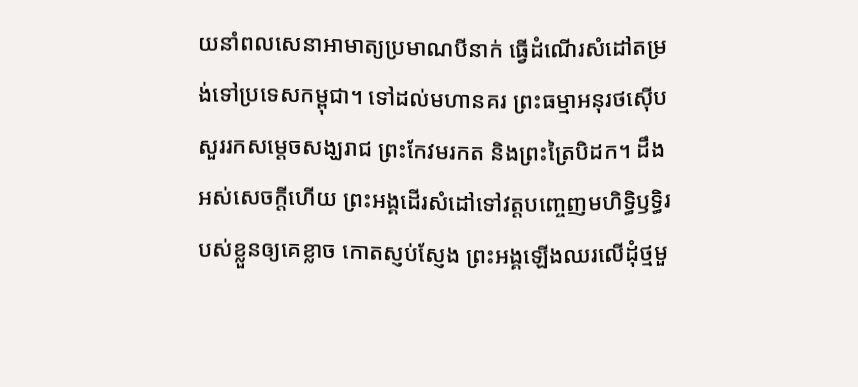យនាំពលសេនាអាមាត្យប្រមាណបីនាក់ ធ្វើដំណើរសំដៅតម្រង់ទៅប្រទេសកម្ពុជា។ ទៅដល់មហានគរ ព្រះធម្មាអនុរថស៊ើបសួររកសម្ដេចសង្ឃរាជ ព្រះកែវមរកត និងព្រះត្រៃបិដក។ ដឹងអស់សេចក្ដីហើយ ព្រះអង្គដើរសំដៅទៅវត្ដបញ្ចេញមហិទ្ធិឫទ្ធិរបស់ខ្លួនឲ្យគេខ្លាច កោតស្ញប់ស្ញែង ព្រះអង្គឡើងឈរលើដុំថ្មមួ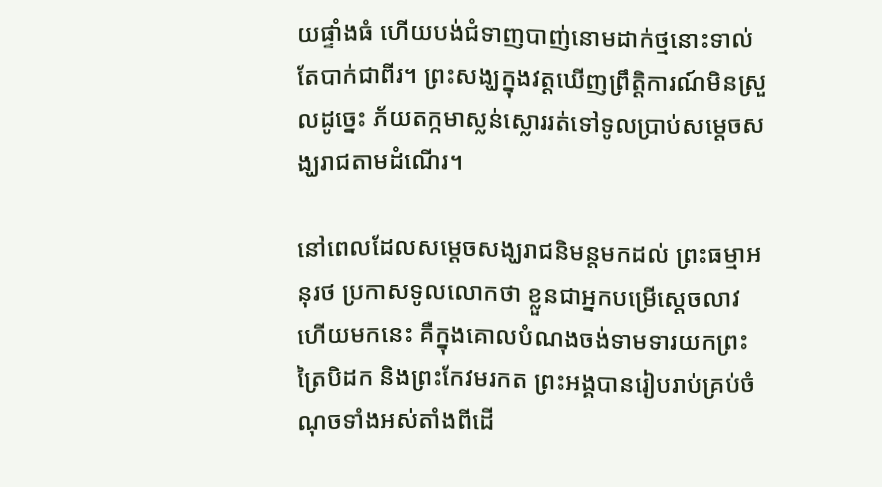យផ្ទាំងធំ ហើយបង់ជំទាញបាញ់នោមដាក់ថ្មនោះទាល់តែបាក់ជាពីរ។ ព្រះសង្ឃក្នុងវត្ដឃើញព្រឹត្ដិការណ៍មិនស្រួលដូច្នេះ ភ័យតក្កមាស្លន់ស្លោររត់ទៅទូលប្រាប់សម្ដេចសង្ឃរាជតាមដំណើរ។

នៅពេលដែលសម្ដេចសង្ឃរាជនិមន្ដមកដល់ ព្រះធម្មាអនុរថ ប្រកាសទូលលោកថា ខ្លួនជាអ្នកបម្រើស្ដេចលាវ ហើយមកនេះ គឺក្នុងគោលបំណងចង់ទាមទារយកព្រះត្រៃបិដក និងព្រះកែវមរកត ព្រះអង្គបានរៀបរាប់គ្រប់ចំណុចទាំងអស់តាំងពីដើ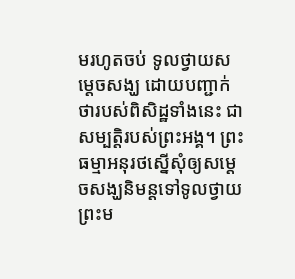មរហូតចប់ ទូលថ្វាយសម្ដេចសង្ឃ ដោយបញ្ជាក់ថារបស់ពិសិដ្ឋទាំងនេះ ជាសម្បត្ដិរបស់ព្រះអង្គ។ ព្រះធម្មាអនុរថស្នើសុំឲ្យសម្ដេចសង្ឃនិមន្ដទៅទូលថ្វាយ ព្រះម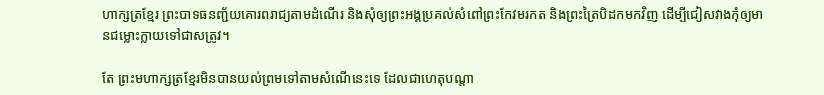ហាក្សត្រខ្មែរ ព្រះបាទធនញ្ជ័យគោរពរាជ្យតាមដំណើរ និងសុំឲ្យព្រះអង្គប្រគល់សំពៅព្រះកែវមរកត និងព្រះត្រៃបិដកមកវិញ ដើម្បីជៀសវាងកុំឲ្យមានជម្លោះក្លាយទៅជាសត្រូវ។

តែ ព្រះមហាក្សត្រខ្មែរមិនបានយល់ព្រមទៅតាមសំណើនេះទេ ដែលជាហេតុបណ្ដា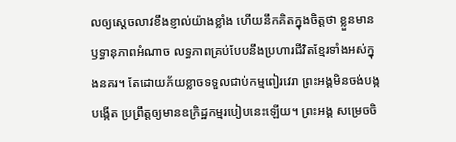លឲ្យស្ដេចលាវខឹងខ្ញាល់យ៉ាងខ្លាំង ហើយនឹកគិតក្នុងចិត្ដថា ខ្លួនមានឫទ្ធានុភាពអំណាច លទ្ធភាពគ្រប់បែបនឹងប្រហារជីវិតខ្មែរទាំងអស់ក្នុងនគរ។ តែដោយភ័យខ្លាចទទួលជាប់កម្មពៀរវេរា ព្រះអង្គមិនចង់បង្កបង្កើត ប្រព្រឹត្ដឲ្យមានឧក្រិដ្ឋកម្មរបៀបនេះឡើយ។ ព្រះអង្គ សម្រេចចិ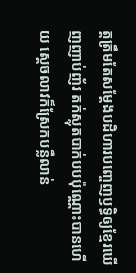ត្ដត្រឹមតែសម្ដែងបដិហារបញ្ចេញឫទ្ធិឲ្យខ្មែរឃើញញាប់ញ័រ តក់ស្លុតបាក់បបប៉ុណ្ណោះបានហើយ ស្ដេចលាវក៏ស្រែកបន្លឺលាន់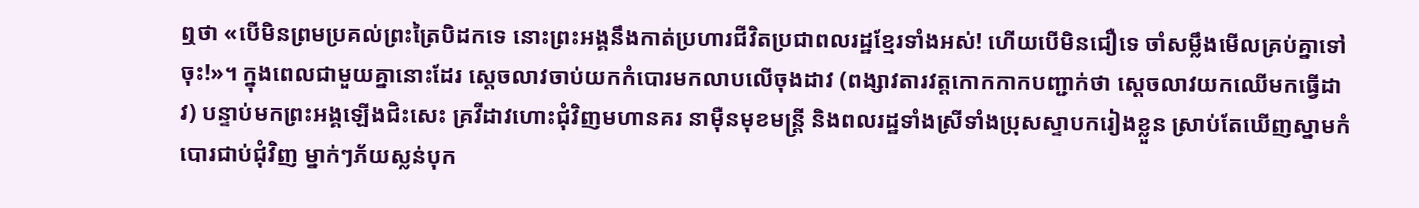ឮថា «បើមិនព្រមប្រគល់ព្រះត្រៃបិដកទេ នោះព្រះអង្គនឹងកាត់ប្រហារជីវិតប្រជាពលរដ្ឋខ្មែរទាំងអស់! ហើយបើមិនជឿទេ ចាំសម្លឹងមើលគ្រប់គ្នាទៅចុះ!»។ ក្នុងពេលជាមួយគ្នានោះដែរ ស្ដេចលាវចាប់យកកំបោរមកលាបលើចុងដាវ (ពង្សាវតារវត្ដកោកកាកបញ្ជាក់ថា ស្ដេចលាវយកឈើមកធ្វើដាវ) បន្ទាប់មកព្រះអង្គឡើងជិះសេះ គ្រវីដាវហោះជុំវិញមហានគរ នាម៉ឺនមុខមន្ដ្រី និងពលរដ្ឋទាំងស្រីទាំងប្រុសស្ទាបករៀងខ្លួន ស្រាប់តែឃើញស្នាមកំបោរជាប់ជុំវិញ ម្នាក់ៗភ័យស្លន់បុក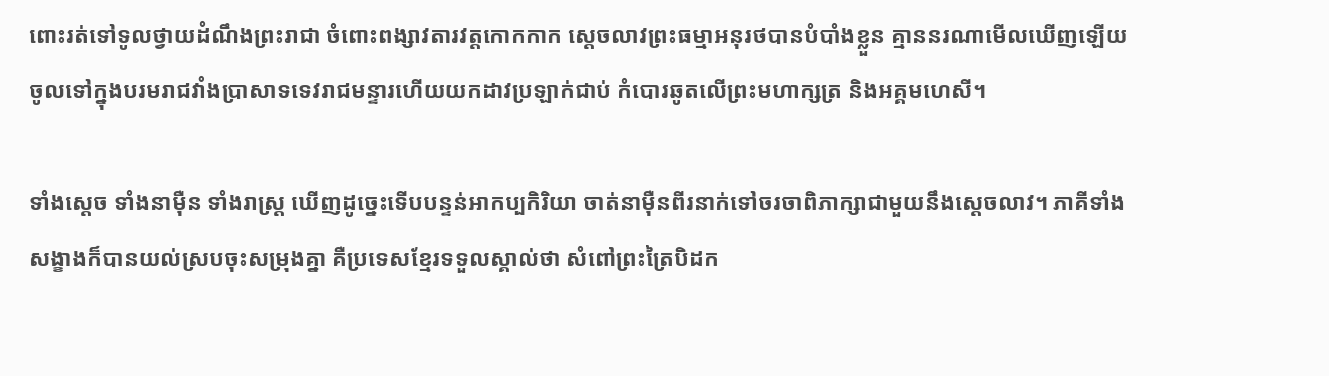ពោះរត់ទៅទូលថ្វាយដំណឹងព្រះរាជា ចំពោះពង្សាវតារវត្ដកោកកាក ស្ដេចលាវព្រះធម្មាអនុរថបានបំបាំងខ្លួន គ្មាននរណាមើលឃើញឡើយ ចូលទៅក្នុងបរមរាជវាំងប្រាសាទទេវរាជមន្ទារហើយយកដាវប្រឡាក់ជាប់ កំបោរឆូតលើព្រះមហាក្សត្រ និងអគ្គមហេសី។

ទាំងស្ដេច ទាំងនាម៉ឺន ទាំងរាស្ដ្រ ឃើញដូច្នេះទើបបន្ទន់អាកប្បកិរិយា ចាត់នាម៉ឺនពីរនាក់ទៅចរចាពិភាក្សាជាមួយនឹងស្ដេចលាវ។ ភាគីទាំងសង្ខាងក៏បានយល់ស្របចុះសម្រុងគ្នា គឺប្រទេសខ្មែរទទួលស្គាល់ថា សំពៅព្រះត្រៃបិដក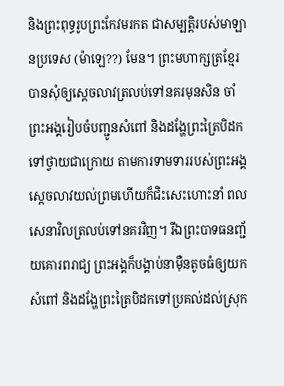និងព្រះពុទ្ធរូបព្រះកែវមរកត ជាសម្បត្ដិរបស់មាឡានប្រទេស (ម៉ាឡេ??) មែន។ ព្រះមហាក្សត្រខ្មែរបានសុំឲ្យស្ដេចលាវត្រលប់ទៅនគរមុនសិន ចាំព្រះអង្គរៀបចំបញ្ជូនសំពៅ និងដង្ហែព្រះត្រៃបិដកទៅថ្វាយជាក្រោយ តាមការទាមទាររបស់ព្រះអង្គស្ដេចលាវយល់ព្រមហើយក៏ជិះសេះហោះនាំ ពលសេនាវិលត្រលប់ទៅនគរវិញ។ រីឯព្រះបាទធនញ្ជ័យគោរពរាជ្យ ព្រះអង្គក៏បង្គាប់នាម៉ឺនតូចធំឲ្យយកសំពៅ និងដង្ហែព្រះត្រៃបិដកទៅប្រគល់ដល់ស្រុក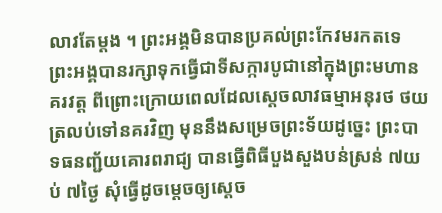លាវតែម្ដង ។ ព្រះអង្គមិនបានប្រគល់ព្រះកែវមរកតទេ ព្រះអង្គបានរក្សាទុកធ្វើជាទីសក្ការបូជានៅក្នុងព្រះមហានគរវត្ដ ពីព្រោះក្រោយពេលដែលស្ដេចលាវធម្មាអនុរថ ថយត្រលប់ទៅនគរវិញ មុននឹងសម្រេចព្រះទ័យដូច្នេះ ព្រះបាទធនញ្ជ័យគោរពរាជ្យ បានធ្វើពិធីបួងសួងបន់ស្រន់ ៧យប់ ៧ថ្ងៃ សុំធ្វើដូចម្ដេចឲ្យស្ដេច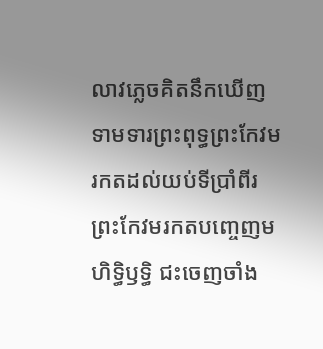លាវភ្លេចគិតនឹកឃើញ ទាមទារព្រះពុទ្ធព្រះកែវមរកតដល់យប់ទីប្រាំពីរ ព្រះកែវមរកតបញ្ចេញមហិទ្ធិឫទ្ធិ ជះចេញចាំង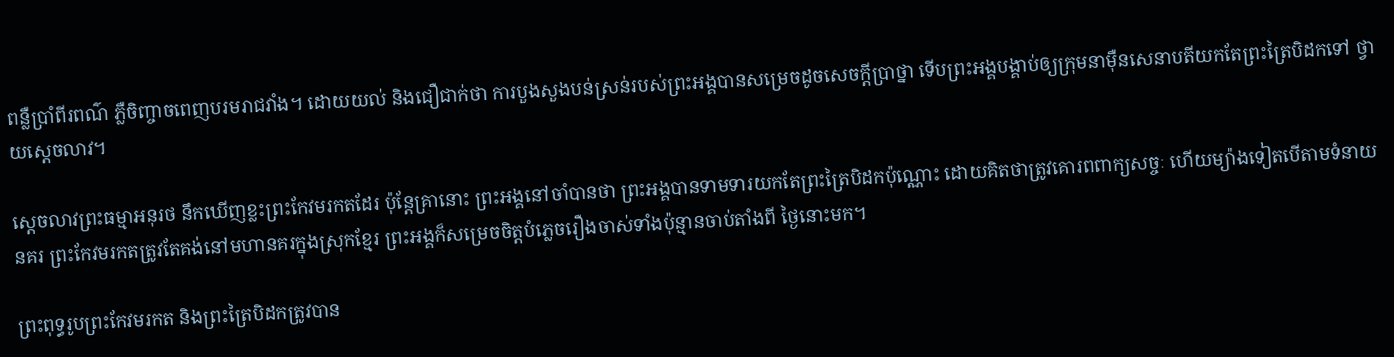ពន្លឺប្រាំពីរពណ៌ ភ្លឺចិញ្ចាចពេញបរមរាជវាំង។ ដោយយល់ និងជឿជាក់ថា ការបួងសួងបន់ស្រន់របស់ព្រះអង្គបានសម្រេចដូចសេចក្ដីប្រាថ្នា ទើបព្រះអង្គបង្គាប់ឲ្យក្រុមនាម៉ឺនសេនាបតីយកតែព្រះត្រៃបិដកទៅ ថ្វាយស្ដេចលាវ។

ស្ដេចលាវព្រះធម្មាអនុរថ នឹកឃើញខ្លះព្រះកែវមរកតដែរ ប៉ុន្ដែគ្រានោះ ព្រះអង្គនៅចាំបានថា ព្រះអង្គបានទាមទារយកតែព្រះត្រៃបិដកប៉ុណ្ណោះ ដោយគិតថាត្រូវគោរពពាក្យសច្ចៈ ហើយម្យ៉ាងទៀតបើតាមទំនាយនគរ ព្រះកែវមរកតត្រូវតែគង់នៅមហានគរក្នុងស្រុកខ្មែរ ព្រះអង្គក៏សម្រេចចិត្ដបំភ្លេចរឿងចាស់ទាំងប៉ុន្មានចាប់តាំងពី ថ្ងៃនោះមក។

ព្រះពុទ្ធរូបព្រះកែវមរកត និងព្រះត្រៃបិដកត្រូវបាន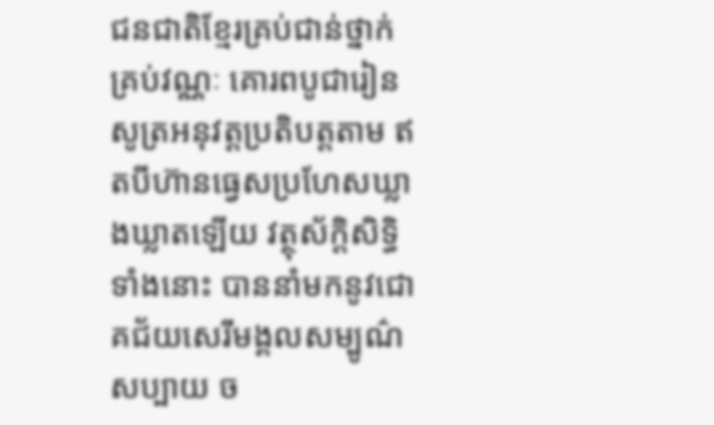ជនជាតិខ្មែរគ្រប់ជាន់ថ្នាក់គ្រប់វណ្ណៈ គោរពបូជារៀនសូត្រអនុវត្ដប្រតិបត្ដតាម ឥតបីហ៊ានធ្វេសប្រហែសឃ្លាងឃ្លាតឡើយ វត្ថុស័ក្ដិសិទ្ធិទាំងនោះ បាននាំមកនូវជោគជ័យសេរីមង្គលសម្បូណ៌សប្បាយ ច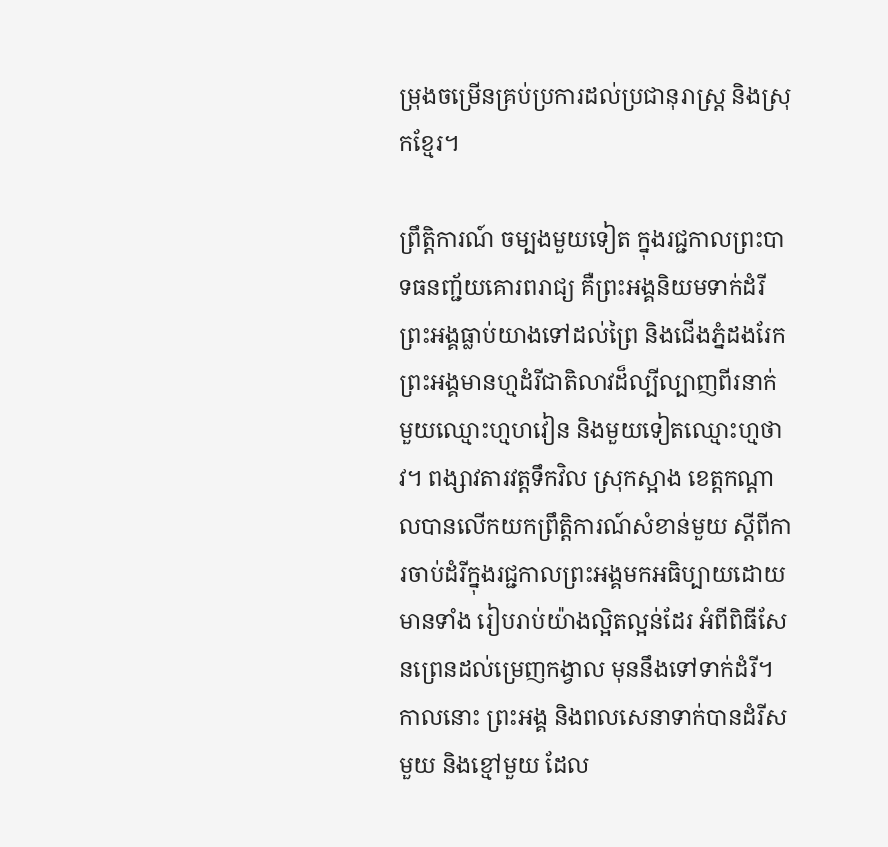ម្រុងចម្រើនគ្រប់ប្រការដល់ប្រជានុរាស្ដ្រ និងស្រុកខ្មែរ។

ព្រឹត្ដិការណ៍ ចម្បងមួយទៀត ក្នុងរជ្ជកាលព្រះបាទធនញ្ជ័យគោរពរាជ្យ គឺព្រះអង្គនិយមទាក់ដំរី ព្រះអង្គធ្លាប់យាងទៅដល់ព្រៃ និងជើងភ្នំដងរែក ព្រះអង្គមានហ្មដំរីជាតិលាវដ៏ល្បីល្បាញពីរនាក់ មួយឈ្មោះហ្មហវៀន និងមួយទៀតឈ្មោះហ្មថាវ។ ពង្សាវតារវត្ដទឹកវិល ស្រុកស្អាង ខេត្ដកណ្ដាលបានលើកយកព្រឹត្ដិការណ៍សំខាន់មួយ ស្ដីពីការចាប់ដំរីក្នុងរជ្ជកាលព្រះអង្គមកអធិប្បាយដោយមានទាំង រៀបរាប់យ៉ាងល្អិតល្អន់ដែរ អំពីពិធីសែនព្រេនដល់ម្រេញកង្វាល មុននឹងទៅទាក់ដំរី។ កាលនោះ ព្រះអង្គ និងពលសេនាទាក់បានដំរីសមួយ និងខ្មៅមួយ ដែល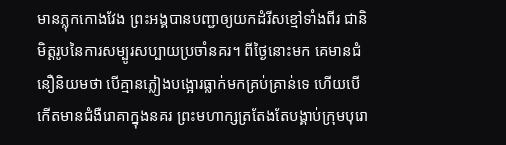មានភ្លុកកោងវែង ព្រះអង្គបានបញ្ជាឲ្យយកដំរីសខ្មៅទាំងពីរ ជានិមិត្ដរូបនៃការសម្បូរសប្បាយប្រចាំនគរ។ ពីថ្ងៃនោះមក គេមានជំនឿនិយមថា បើគ្មានភ្លៀងបង្អោរធ្លាក់មកគ្រប់គ្រាន់ទេ ហើយបើកើតមានជំងឺរោគាក្នុងនគរ ព្រះមហាក្សត្រតែងតែបង្គាប់ក្រុមបុរោ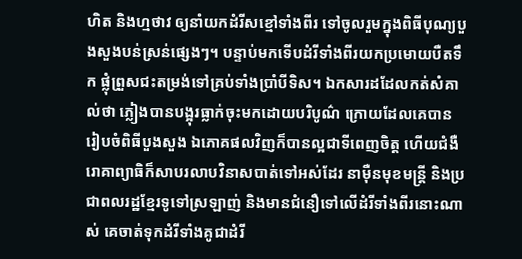ហិត និងហ្មថាវ ឲ្យនាំយកដំរីសខ្មៅទាំងពីរ ទៅចូលរួមក្នុងពិធីបុណ្យបួងសួងបន់ស្រន់ផ្សេងៗ។ បន្ទាប់មកទើបដំរីទាំងពីរយកប្រមោយបឺតទឹក ផ្លុំព្រួសជះតម្រង់ទៅគ្រប់ទាំងប្រាំបីទិស។ ឯកសារដដែលកត់សំគាល់ថា ភ្លៀងបានបង្អុរធ្លាក់ចុះមកដោយបរិបូណ៌ ក្រោយដែលគេបានរៀបចំពិធីបួងសួង ឯភោគផលវិញក៏បានល្អជាទីពេញចិត្ដ ហើយជំងឺរោគាព្យាធិក៏សាបរលាបវិនាសបាត់ទៅអស់ដែរ នាម៉ឺនមុខមន្ត្រី និងប្រជាពលរដ្ឋខ្មែរទូទៅស្រឡាញ់ និងមានជំនឿទៅលើដំរីទាំងពីរនោះណាស់ គេចាត់ទុកដំរីទាំងគូជាដំរី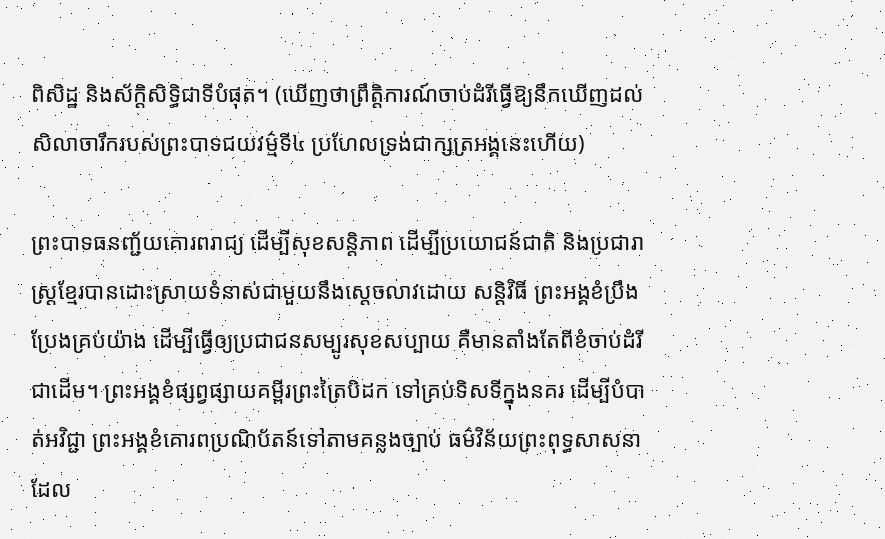ពិសិដ្ឋ និងស័ក្ដិសិទ្ធិជាទីបំផុត។ (ឃើញថាព្រឹត្តិការណ៍ចាប់ដំរីធ្វើឱ្យនឹកឃើញដល់សិលាចារឹករបស់ព្រះបាទជយវម៌្មទី៤ ប្រហែលទ្រង់ជាក្សត្រអង្គនេះហើយ)

ព្រះបាទធនញ្ជ័យគោរពរាជ្យ ដើម្បីសុខសន្ដិភាព ដើម្បីប្រយោជន៍ជាតិ និងប្រជារាស្ដ្រខ្មែរបានដោះស្រាយទំនាស់ជាមួយនឹងស្ដេចលាវដោយ សន្ដិវិធី ព្រះអង្គខំប្រឹងប្រែងគ្រប់យ៉ាង ដើម្បីធ្វើឲ្យប្រជាជនសម្បូរសុខសប្បាយ គឺមានតាំងតែពីខំចាប់ដំរីជាដើម។ ព្រះអង្គខំផ្សព្វផ្សាយគម្ពីរព្រះត្រៃបិដក ទៅគ្រប់ទិសទីក្នុងនគរ ដើម្បីបំបាត់អវិជ្ជា ព្រះអង្គខំគោរពប្រណិប័តន៍ទៅតាមគន្លងច្បាប់ ធម៌វិន័យព្រះពុទ្ធសាសនា ដែល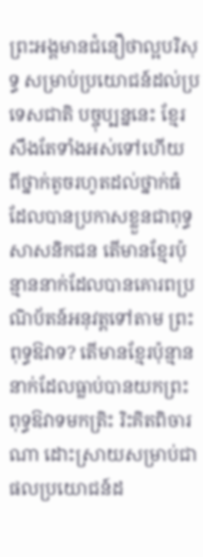ព្រះអង្គមានជំនឿថាល្អបរិសុទ្ធ សម្រាប់ប្រយោជន៍ដល់ប្រទេសជាតិ បច្ចុប្បន្ននេះ ខ្មែរសឹងតែទាំងអស់ទៅហើយ ពីថ្នាក់តូចរហូតដល់ថ្នាក់ធំ ដែលបានប្រកាសខ្លួនជាពុទ្ធសាសនិកជន តើមានខ្មែរប៉ុន្មាននាក់ដែលបានគោរពប្រណិប័តន៍អនុវត្ដទៅតាម ព្រះពុទ្ធឱវាទ? តើមានខ្មែរប៉ុន្មាននាក់ដែលធ្លាប់បានយកព្រះពុទ្ធឱវាទមកត្រិះ រិះគិតពិចារណា ដោះស្រាយសម្រាប់ជាផលប្រយោជន៍ដ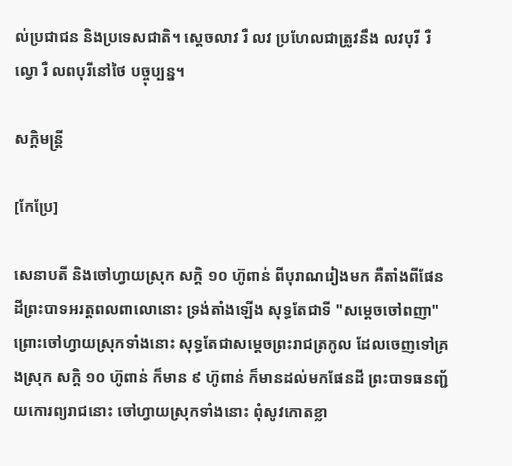ល់ប្រជាជន និងប្រទេសជាតិ។ ស្ដេចលាវ រឺ លវ ប្រហែលជាត្រូវនឹង លវបុរី រឺ ល្វោ រឺ លពបុរីនៅថៃ បច្ចុប្បន្ន។

សក្ដិមន្ត្រី

[កែប្រែ]

សេនាបតី និងចៅហ្វាយស្រុក សក្ដិ ១០ ហ៊ូពាន់ ពីបុរាណរៀងមក គឺតាំងពីផែនដីព្រះបាទអរត្តពលពាលោនោះ ទ្រង់តាំងឡើង សុទ្ធតែជាទី "សម្ដេចចៅពញា" ព្រោះចៅហ្វាយស្រុកទាំងនោះ សុទ្ធតែជាសម្ដេចព្រះរាជត្រកូល ដែលចេញទៅគ្រងស្រុក សក្ដិ ១០ ហ៊ូពាន់ ក៏មាន ៩ ហ៊ូពាន់ ក៏មានដល់មកផែនដី ព្រះបាទធនញ្ជ័យកោរព្យរាជនោះ ចៅហ្វាយស្រុកទាំងនោះ ពុំសូវកោតខ្លា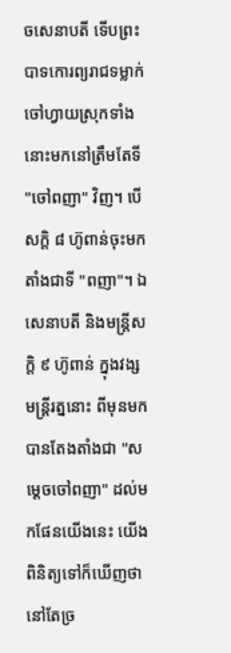ចសេនាបតី ទើបព្រះបាទកោរព្យរាជទម្លាក់ចៅហ្វាយស្រុកទាំងនោះមកនៅត្រឹមតែទី "ចៅពញា" វិញ។ បើសក្ដិ ៨ ហ៊ូពាន់ចុះមក តាំងជាទី "ពញា"។ ឯសេនាបតី និងមន្ត្រីសក្ដិ ៩ ហ៊ូពាន់ ក្នុងវង្សមន្ត្រីរត្ននោះ ពីមុនមក បានតែងតាំងជា "សម្ដេចចៅពញា" ដល់មកផែនយើងនេះ យើងពិនិត្យទៅក៏ឃើញថា នៅតែច្រ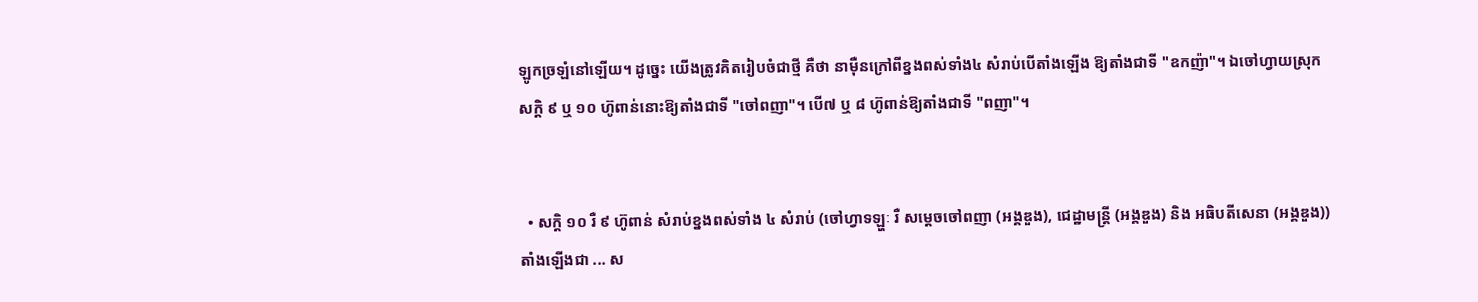ឡូកច្រឡំនៅឡើយ។ ដូច្នេះ យើងត្រូវគិតរៀបចំជាថ្មី គឺថា នាម៉ឺនក្រៅពីខ្នងពស់ទាំង៤ សំរាប់បើតាំងឡើង ឱ្យតាំងជាទី "ឧកញ៉ា"។ ឯចៅហ្វាយស្រុកសក្ដិ ៩ ឬ ១០ ហ៊ូពាន់នោះឱ្យតាំងជាទី "ចៅពញា"។ បើ៧ ឬ ៨ ហ៊ូពាន់ឱ្យតាំងជាទី "ពញា"។


  • សក្ដិ ១០ រឺ ៩ ហ៊ូពាន់ សំរាប់ខ្នងពស់ទាំង ៤ សំរាប់ (ចៅហ្វាទឡ្ហៈ រឺ សម្ដេចចៅពញា (អង្គឌួង), ជេដ្ឋាមន្ត្រី (អង្គឌួង) និង អធិបតីសេនា (អង្គឌួង)) តាំងឡើងជា ... ស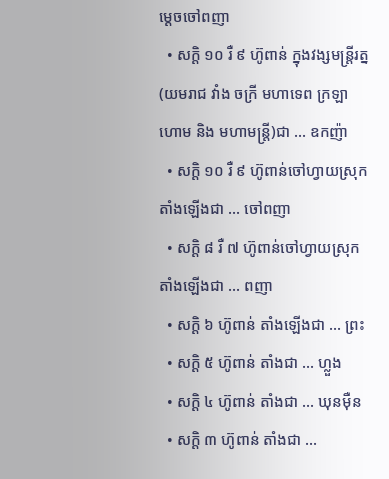ម្ដេចចៅពញា
  • សក្ដិ ១០ រឺ ៩ ហ៊ូពាន់ ក្នុងវង្សមន្ត្រីរត្ន (យមរាជ វាំង ចក្រី មហាទេព ក្រឡាហោម និង មហាមន្ត្រី)ជា ... ឧកញ៉ា
  • សក្ដិ ១០ រឺ ៩ ហ៊ូពាន់ចៅហ្វាយស្រុក តាំងឡើងជា ... ចៅពញា
  • សក្ដិ ៨ រឺ ៧ ហ៊ូពាន់ចៅហ្វាយស្រុក តាំងឡើងជា ... ពញា
  • សក្ដិ ៦ ហ៊ូពាន់ តាំងឡើងជា ... ព្រះ
  • សក្ដិ ៥ ហ៊ូពាន់ តាំងជា ... ហ្លួង
  • សក្ដិ ៤ ហ៊ូពាន់ តាំងជា ... ឃុនម៉ឺន
  • សក្ដិ ៣ ហ៊ូពាន់ តាំងជា ...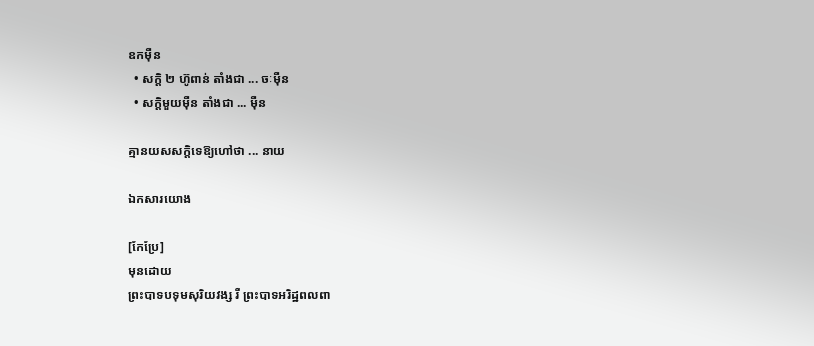ឧកម៉ឺន
  • សក្ដិ ២ ហ៊ូពាន់ តាំងជា ... ចៈម៉ឺន
  • សក្ដិមួយម៉ឺន តាំងជា ... ម៉ឺន

គ្មានយសសក្ដិទេឱ្យហៅថា ... នាយ

ឯកសារយោង

[កែប្រែ]
មុនដោយ
ព្រះបាទបទុមសុរិយវង្ស រឺ ព្រះបាទអរិដ្ឋពលពា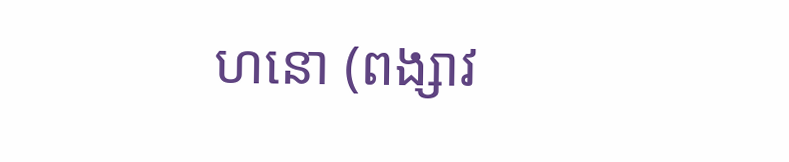ហនោ (ពង្សាវ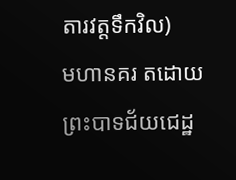តារវត្តទឹកវិល)
មហានគរ តដោយ
ព្រះបាទជ័យជេដ្ឋ